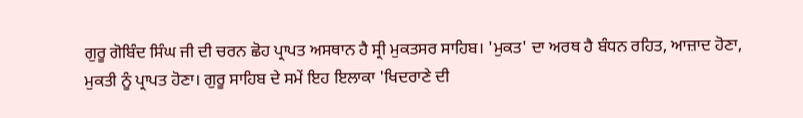ਗੁਰੂ ਗੋਬਿੰਦ ਸਿੰਘ ਜੀ ਦੀ ਚਰਨ ਛੋਹ ਪ੍ਰਾਪਤ ਅਸਥਾਨ ਹੈ ਸ੍ਰੀ ਮੁਕਤਸਰ ਸਾਹਿਬ। 'ਮੁਕਤ' ਦਾ ਅਰਥ ਹੈ ਬੰਧਨ ਰਹਿਤ, ਆਜ਼ਾਦ ਹੋਣਾ, ਮੁਕਤੀ ਨੂੰ ਪ੍ਰਾਪਤ ਹੋਣਾ। ਗੁਰੂ ਸਾਹਿਬ ਦੇ ਸਮੇਂ ਇਹ ਇਲਾਕਾ 'ਖਿਦਰਾਣੇ ਦੀ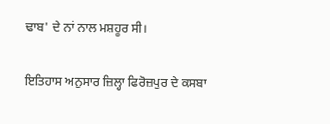ਢਾਬ' ਦੇ ਨਾਂ ਨਾਲ ਮਸ਼ਹੂਰ ਸੀ।

ਇਤਿਹਾਸ ਅਨੁਸਾਰ ਜ਼ਿਲ੍ਹਾ ਫਿਰੋਜ਼ਪੁਰ ਦੇ ਕਸਬਾ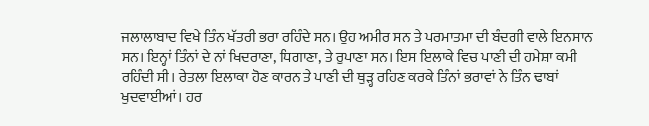ਜਲਾਲਾਬਾਦ ਵਿਖੇ ਤਿੰਨ ਖੱਤਰੀ ਭਰਾ ਰਹਿੰਦੇ ਸਨ। ਉਹ ਅਮੀਰ ਸਨ ਤੇ ਪਰਮਾਤਮਾ ਦੀ ਬੰਦਗੀ ਵਾਲੇ ਇਨਸਾਨ ਸਨ। ਇਨ੍ਹਾਂ ਤਿੰਨਾਂ ਦੇ ਨਾਂ ਖਿਦਰਾਣਾ, ਧਿਗਾਣਾ, ਤੇ ਰੁਪਾਣਾ ਸਨ। ਇਸ ਇਲਾਕੇ ਵਿਚ ਪਾਣੀ ਦੀ ਹਮੇਸ਼ਾ ਕਮੀ ਰਹਿੰਦੀ ਸੀ। ਰੇਤਲਾ ਇਲਾਕਾ ਹੋਣ ਕਾਰਨ ਤੇ ਪਾਣੀ ਦੀ ਥੁੜ੍ਹ ਰਹਿਣ ਕਰਕੇ ਤਿੰਨਾਂ ਭਰਾਵਾਂ ਨੇ ਤਿੰਨ ਢਾਬਾਂ ਖੁਦਵਾਈਆਂ। ਹਰ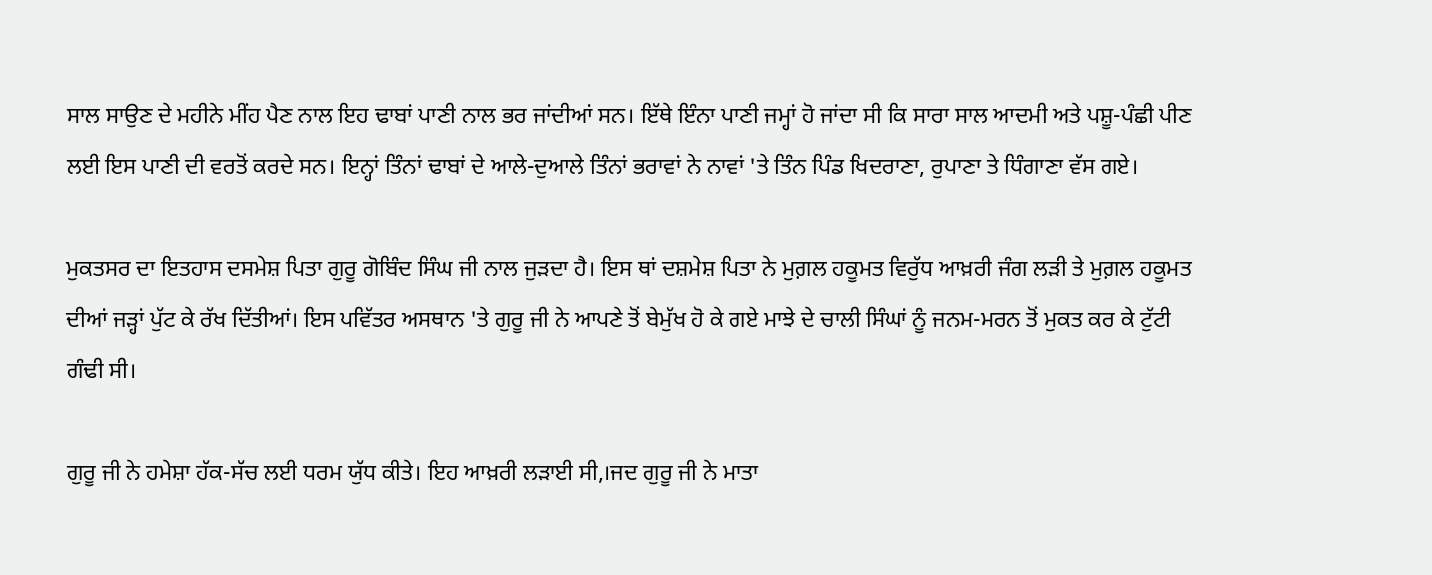ਸਾਲ ਸਾਉਣ ਦੇ ਮਹੀਨੇ ਮੀਂਹ ਪੈਣ ਨਾਲ ਇਹ ਢਾਬਾਂ ਪਾਣੀ ਨਾਲ ਭਰ ਜਾਂਦੀਆਂ ਸਨ। ਇੱਥੇ ਇੰਨਾ ਪਾਣੀ ਜਮ੍ਹਾਂ ਹੋ ਜਾਂਦਾ ਸੀ ਕਿ ਸਾਰਾ ਸਾਲ ਆਦਮੀ ਅਤੇ ਪਸ਼ੂ-ਪੰਛੀ ਪੀਣ ਲਈ ਇਸ ਪਾਣੀ ਦੀ ਵਰਤੋਂ ਕਰਦੇ ਸਨ। ਇਨ੍ਹਾਂ ਤਿੰਨਾਂ ਢਾਬਾਂ ਦੇ ਆਲੇ-ਦੁਆਲੇ ਤਿੰਨਾਂ ਭਰਾਵਾਂ ਨੇ ਨਾਵਾਂ 'ਤੇ ਤਿੰਨ ਪਿੰਡ ਖਿਦਰਾਣਾ, ਰੁਪਾਣਾ ਤੇ ਧਿੰਗਾਣਾ ਵੱਸ ਗਏ।

ਮੁਕਤਸਰ ਦਾ ਇਤਹਾਸ ਦਸਮੇਸ਼ ਪਿਤਾ ਗੁਰੂ ਗੋਬਿੰਦ ਸਿੰਘ ਜੀ ਨਾਲ ਜੁੜਦਾ ਹੈ। ਇਸ ਥਾਂ ਦਸ਼ਮੇਸ਼ ਪਿਤਾ ਨੇ ਮੁਗ਼ਲ ਹਕੂਮਤ ਵਿਰੁੱਧ ਆਖ਼ਰੀ ਜੰਗ ਲੜੀ ਤੇ ਮੁਗ਼ਲ ਹਕੂਮਤ ਦੀਆਂ ਜੜ੍ਹਾਂ ਪੁੱਟ ਕੇ ਰੱਖ ਦਿੱਤੀਆਂ। ਇਸ ਪਵਿੱਤਰ ਅਸਥਾਨ 'ਤੇ ਗੁਰੂ ਜੀ ਨੇ ਆਪਣੇ ਤੋਂ ਬੇਮੁੱਖ ਹੋ ਕੇ ਗਏ ਮਾਝੇ ਦੇ ਚਾਲੀ ਸਿੰਘਾਂ ਨੂੰ ਜਨਮ-ਮਰਨ ਤੋਂ ਮੁਕਤ ਕਰ ਕੇ ਟੁੱਟੀ ਗੰਢੀ ਸੀ।

ਗੁਰੂ ਜੀ ਨੇ ਹਮੇਸ਼ਾ ਹੱਕ-ਸੱਚ ਲਈ ਧਰਮ ਯੁੱਧ ਕੀਤੇ। ਇਹ ਆਖ਼ਰੀ ਲੜਾਈ ਸੀ,।ਜਦ ਗੁਰੂ ਜੀ ਨੇ ਮਾਤਾ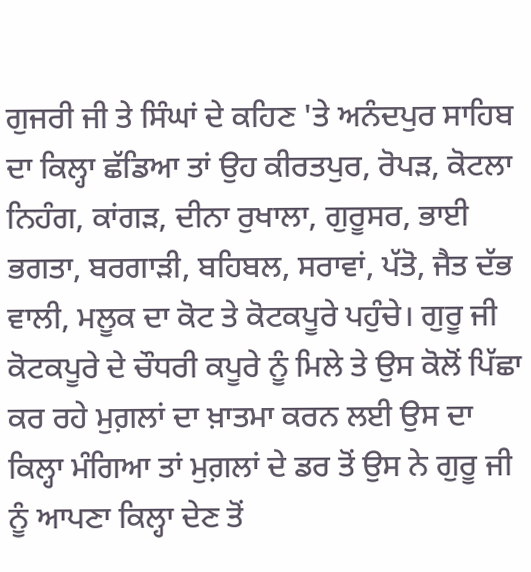ਗੁਜਰੀ ਜੀ ਤੇ ਸਿੰਘਾਂ ਦੇ ਕਹਿਣ 'ਤੇ ਅਨੰਦਪੁਰ ਸਾਹਿਬ ਦਾ ਕਿਲ੍ਹਾ ਛੱਡਿਆ ਤਾਂ ਉਹ ਕੀਰਤਪੁਰ, ਰੋਪੜ, ਕੋਟਲਾ ਨਿਹੰਗ, ਕਾਂਗੜ, ਦੀਨਾ ਰੁਖਾਲਾ, ਗੁਰੂਸਰ, ਭਾਈ ਭਗਤਾ, ਬਰਗਾੜੀ, ਬਹਿਬਲ, ਸਰਾਵਾਂ, ਪੱਤੋ, ਜੈਤ ਦੱਭ ਵਾਲੀ, ਮਲੂਕ ਦਾ ਕੋਟ ਤੇ ਕੋਟਕਪੂਰੇ ਪਹੁੰਚੇ। ਗੁਰੂ ਜੀ ਕੋਟਕਪੂਰੇ ਦੇ ਚੌਧਰੀ ਕਪੂਰੇ ਨੂੰ ਮਿਲੇ ਤੇ ਉਸ ਕੋਲੋਂ ਪਿੱਛਾ ਕਰ ਰਹੇ ਮੁਗ਼ਲਾਂ ਦਾ ਖ਼ਾਤਮਾ ਕਰਨ ਲਈ ਉਸ ਦਾ ਕਿਲ੍ਹਾ ਮੰਗਿਆ ਤਾਂ ਮੁਗ਼ਲਾਂ ਦੇ ਡਰ ਤੋਂ ਉਸ ਨੇ ਗੁਰੂ ਜੀ ਨੂੰ ਆਪਣਾ ਕਿਲ੍ਹਾ ਦੇਣ ਤੋਂ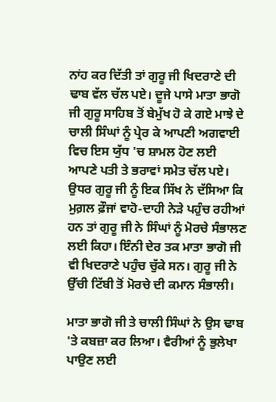ਨਾਂਹ ਕਰ ਦਿੱਤੀ ਤਾਂ ਗੁਰੂ ਜੀ ਖਿਦਰਾਣੇ ਦੀ ਢਾਬ ਵੱਲ ਚੱਲ ਪਏ। ਦੂਜੇ ਪਾਸੇ ਮਾਤਾ ਭਾਗੋ ਜੀ ਗੁਰੂ ਸਾਹਿਬ ਤੋਂ ਬੇਮੁੱਖ ਹੋ ਕੇ ਗਏ ਮਾਝੇ ਦੇ ਚਾਲੀ ਸਿੰਘਾਂ ਨੂੰ ਪ੍ਰੇਰ ਕੇ ਆਪਣੀ ਅਗਵਾਈ ਵਿਚ ਇਸ ਯੁੱਧ 'ਚ ਸ਼ਾਮਲ ਹੋਣ ਲਈ ਆਪਣੇ ਪਤੀ ਤੇ ਭਰਾਵਾਂ ਸਮੇਤ ਚੱਲ ਪਏ। ਉਧਰ ਗੁਰੂ ਜੀ ਨੂੰ ਇਕ ਸਿੱਖ ਨੇ ਦੱਸਿਆ ਕਿ ਮੁਗ਼ਲ ਫ਼ੌਜਾਂ ਵਾਹੋ-ਦਾਹੀ ਨੇੜੇ ਪਹੁੰਚ ਰਹੀਆਂ ਹਨ ਤਾਂ ਗੁਰੂ ਜੀ ਨੇ ਸਿੰਘਾਂ ਨੂੰ ਮੋਰਚੇ ਸੰਭਾਲਣ ਲਈ ਕਿਹਾ। ਇੰਨੀ ਦੇਰ ਤਕ ਮਾਤਾ ਭਾਗੋ ਜੀ ਵੀ ਖਿਦਰਾਣੇ ਪਹੁੰਚ ਚੁੱਕੇ ਸਨ। ਗੁਰੂ ਜੀ ਨੇ ਉੱਚੀ ਟਿੱਬੀ ਤੋਂ ਮੋਰਚੇ ਦੀ ਕਮਾਨ ਸੰਭਾਲੀ।

ਮਾਤਾ ਭਾਗੋ ਜੀ ਤੇ ਚਾਲੀ ਸਿੰਘਾਂ ਨੇ ਉਸ ਢਾਬ 'ਤੇ ਕਬਜ਼ਾ ਕਰ ਲਿਆ। ਵੈਰੀਆਂ ਨੂੰ ਭੁਲੇਖਾ ਪਾਉਣ ਲਈ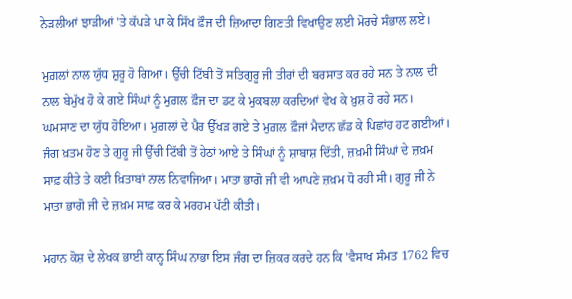ਨੇੜਲੀਆਂ ਝਾੜੀਆਂ 'ਤੇ ਕੱਪੜੇ ਪਾ ਕੇ ਸਿੱਖ ਫ਼ੌਜ ਦੀ ਜ਼ਿਆਦਾ ਗਿਣਤੀ ਵਿਖਾਉਣ ਲਈ ਮੋਰਚੇ ਸੰਭਾਲ ਲਏ।

ਮੁਗ਼ਲਾਂ ਨਾਲ ਯੁੱਧ ਸ਼ੁਰੂ ਹੋ ਗਿਆ। ਉੱਚੀ ਟਿੱਬੀ ਤੋਂ ਸਤਿਗੁਰੂ ਜੀ ਤੀਰਾਂ ਦੀ ਬਰਸਾਤ ਕਰ ਰਹੇ ਸਨ ਤੇ ਨਾਲ ਦੀ ਨਾਲ ਬੇਮੁੱਖ ਹੋ ਕੇ ਗਏ ਸਿੰਘਾਂ ਨੂੰ ਮੁਗ਼ਲ ਫ਼ੌਜ ਦਾ ਡਟ ਕੇ ਮੁਕਬਲਾ ਕਰਦਿਆਂ ਵੇਖ ਕੇ ਖ਼ੁਸ਼ ਹੋ ਰਹੇ ਸਨ। ਘਮਸਾਣ ਦਾ ਯੁੱਧ ਹੋਇਆ। ਮੁਗ਼ਲਾਂ ਦੇ ਪੈਰ ਉੱਖੜ ਗਏ ਤੇ ਮੁਗ਼ਲ ਫ਼ੌਜਾਂ ਮੈਦਾਨ ਛੱਡ ਕੇ ਪਿਛਾਂਹ ਹਟ ਗਈਆਂ। ਜੰਗ ਖ਼ਤਮ ਹੋਣ ਤੇ ਗੁਰੂ ਜੀ ਉੱਚੀ ਟਿੱਬੀ ਤੋਂ ਹੇਠਾਂ ਆਏ ਤੇ ਸਿੰਘਾਂ ਨੂੰ ਸ਼ਾਬਾਸ਼ ਦਿੱਤੀ, ਜ਼ਖ਼ਮੀ ਸਿੰਘਾਂ ਦੇ ਜ਼ਖ਼ਮ ਸਾਫ਼ ਕੀਤੇ ਤੇ ਕਈ ਖ਼ਿਤਾਬਾਂ ਨਾਲ ਨਿਵਾਜਿਆ। ਮਾਤਾ ਭਾਗੋ ਜੀ ਵੀ ਆਪਣੇ ਜ਼ਖ਼ਮ ਧੋ ਰਹੀ ਸੀ। ਗੁਰੂ ਜੀ ਨੇ ਮਾਤਾ ਭਾਗੋ ਜੀ ਦੇ ਜ਼ਖ਼ਮ ਸਾਫ਼ ਕਰ ਕੇ ਮਰਹਮ ਪੱਟੀ ਕੀਤੀ।

ਮਹਾਨ ਕੋਸ਼ ਦੇ ਲੇਖਕ ਭਾਈ ਕਾਨ੍ਹ ਸਿੰਘ ਨਾਭਾ ਇਸ ਜੰਗ ਦਾ ਜ਼ਿਕਰ ਕਰਦੇ ਹਨ ਕਿ 'ਵੈਸਾਖ ਸੰਮਤ 1762 ਵਿਚ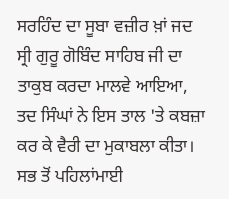ਸਰਹਿੰਦ ਦਾ ਸੂਬਾ ਵਜ਼ੀਰ ਖ਼ਾਂ ਜਦ ਸ੍ਰੀ ਗੁਰੂ ਗੋਬਿੰਦ ਸਾਹਿਬ ਜੀ ਦਾ ਤਾਕੁਬ ਕਰਦਾ ਮਾਲਵੇ ਆਇਆ, ਤਦ ਸਿੰਘਾਂ ਨੇ ਇਸ ਤਾਲ 'ਤੇ ਕਬਜ਼ਾ ਕਰ ਕੇ ਵੈਰੀ ਦਾ ਮੁਕਾਬਲਾ ਕੀਤਾ। ਸਭ ਤੋਂ ਪਹਿਲਾਂਮਾਈ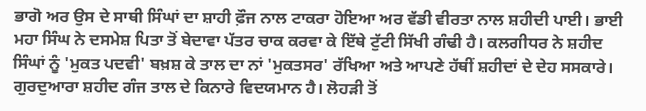ਭਾਗੋ ਅਰ ਉਸ ਦੇ ਸਾਥੀ ਸਿੰਘਾਂ ਦਾ ਸ਼ਾਹੀ ਫ਼ੌਜ ਨਾਲ ਟਾਕਰਾ ਹੋਇਆ ਅਰ ਵੱਡੀ ਵੀਰਤਾ ਨਾਲ ਸ਼ਹੀਦੀ ਪਾਈ। ਭਾਈ ਮਹਾ ਸਿੰਘ ਨੇ ਦਸਮੇਸ਼ ਪਿਤਾ ਤੋਂ ਬੇਦਾਵਾ ਪੱਤਰ ਚਾਕ ਕਰਵਾ ਕੇ ਇੱਥੇ ਟੁੱਟੀ ਸਿੱਖੀ ਗੰਢੀ ਹੈ। ਕਲਗੀਧਰ ਨੇ ਸ਼ਹੀਦ ਸਿੰਘਾਂ ਨੂੰ 'ਮੁਕਤ ਪਦਵੀ' ਬਖ਼ਸ਼ ਕੇ ਤਾਲ ਦਾ ਨਾਂ 'ਮੁਕਤਸਰ' ਰੱਖਿਆ ਅਤੇ ਆਪਣੇ ਹੱਥੀਂ ਸ਼ਹੀਦਾਂ ਦੇ ਦੇਹ ਸਸਕਾਰੇ। ਗੁਰਦੁਆਰਾ ਸ਼ਹੀਦ ਗੰਜ ਤਾਲ ਦੇ ਕਿਨਾਰੇ ਵਿਦਯਮਾਨ ਹੈ। ਲੋਹੜੀ ਤੋਂ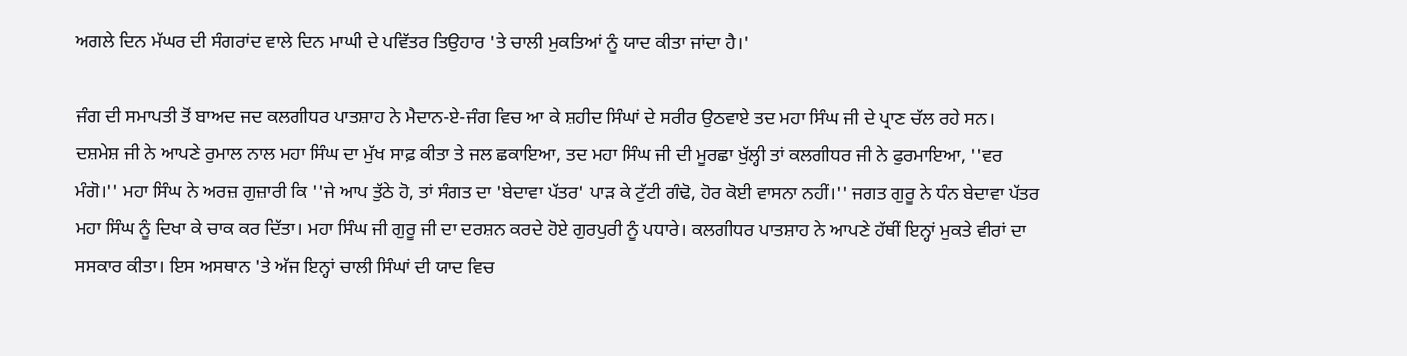ਅਗਲੇ ਦਿਨ ਮੱਘਰ ਦੀ ਸੰਗਰਾਂਦ ਵਾਲੇ ਦਿਨ ਮਾਘੀ ਦੇ ਪਵਿੱਤਰ ਤਿਉਹਾਰ 'ਤੇ ਚਾਲੀ ਮੁਕਤਿਆਂ ਨੂੰ ਯਾਦ ਕੀਤਾ ਜਾਂਦਾ ਹੈ।'

ਜੰਗ ਦੀ ਸਮਾਪਤੀ ਤੋਂ ਬਾਅਦ ਜਦ ਕਲਗੀਧਰ ਪਾਤਸ਼ਾਹ ਨੇ ਮੈਦਾਨ-ਏ-ਜੰਗ ਵਿਚ ਆ ਕੇ ਸ਼ਹੀਦ ਸਿੰਘਾਂ ਦੇ ਸਰੀਰ ਉਠਵਾਏ ਤਦ ਮਹਾ ਸਿੰਘ ਜੀ ਦੇ ਪ੍ਰਾਣ ਚੱਲ ਰਹੇ ਸਨ। ਦਸ਼ਮੇਸ਼ ਜੀ ਨੇ ਆਪਣੇ ਰੁਮਾਲ ਨਾਲ ਮਹਾ ਸਿੰਘ ਦਾ ਮੁੱਖ ਸਾਫ਼ ਕੀਤਾ ਤੇ ਜਲ ਛਕਾਇਆ, ਤਦ ਮਹਾ ਸਿੰਘ ਜੀ ਦੀ ਮੂਰਛਾ ਖੁੱਲ੍ਹੀ ਤਾਂ ਕਲਗੀਧਰ ਜੀ ਨੇ ਫੁਰਮਾਇਆ, ''ਵਰ ਮੰਗੋ।'' ਮਹਾ ਸਿੰਘ ਨੇ ਅਰਜ਼ ਗੁਜ਼ਾਰੀ ਕਿ ''ਜੇ ਆਪ ਤੁੱਠੇ ਹੋ, ਤਾਂ ਸੰਗਤ ਦਾ 'ਬੇਦਾਵਾ ਪੱਤਰ' ਪਾੜ ਕੇ ਟੁੱਟੀ ਗੰਢੋ, ਹੋਰ ਕੋਈ ਵਾਸਨਾ ਨਹੀਂ।'' ਜਗਤ ਗੁਰੂ ਨੇ ਧੰਨ ਬੇਦਾਵਾ ਪੱਤਰ ਮਹਾ ਸਿੰਘ ਨੂੰ ਦਿਖਾ ਕੇ ਚਾਕ ਕਰ ਦਿੱਤਾ। ਮਹਾ ਸਿੰਘ ਜੀ ਗੁਰੂ ਜੀ ਦਾ ਦਰਸ਼ਨ ਕਰਦੇ ਹੋਏ ਗੁਰਪੁਰੀ ਨੂੰ ਪਧਾਰੇ। ਕਲਗੀਧਰ ਪਾਤਸ਼ਾਹ ਨੇ ਆਪਣੇ ਹੱਥੀਂ ਇਨ੍ਹਾਂ ਮੁਕਤੇ ਵੀਰਾਂ ਦਾ ਸਸਕਾਰ ਕੀਤਾ। ਇਸ ਅਸਥਾਨ 'ਤੇ ਅੱਜ ਇਨ੍ਹਾਂ ਚਾਲੀ ਸਿੰਘਾਂ ਦੀ ਯਾਦ ਵਿਚ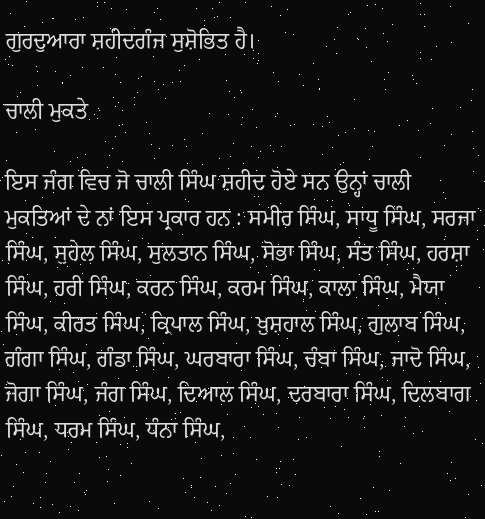ਗੁਰਦੁਆਰਾ ਸ਼ਹੀਦਗੰਜ ਸੁਸ਼ੋਭਿਤ ਹੈ।

ਚਾਲੀ ਮੁਕਤੇ

ਇਸ ਜੰਗ ਵਿਚ ਜੋ ਚਾਲੀ ਸਿੰਘ ਸ਼ਹੀਦ ਹੋਏ ਸਨ ਉਨ੍ਹਾਂ ਚਾਲੀ ਮੁਕਤਿਆਂ ਦੇ ਨਾਂ ਇਸ ਪ੍ਰਕਾਰ ਹਨ : ਸਮੀਰ ਸਿੰਘ, ਸਾਧੂ ਸਿੰਘ, ਸਰਜਾ ਸਿੰਘ, ਸੁਹੇਲ ਸਿੰਘ, ਸੁਲਤਾਨ ਸਿੰਘ, ਸੋਭਾ ਸਿੰਘ, ਸੰਤ ਸਿੰਘ, ਹਰਸ਼ਾ ਸਿੰਘ, ਹਰੀ ਸਿੰਘ, ਕਰਨ ਸਿੰਘ, ਕਰਮ ਸਿੰਘ, ਕਾਲਾ ਸਿੰਘ, ਮੈਯਾ ਸਿੰਘ, ਕੀਰਤ ਸਿੰਘ, ਕ੍ਰਿਪਾਲ ਸਿੰਘ, ਖ਼ੁਸ਼ਹਾਲ ਸਿੰਘ, ਗੁਲਾਬ ਸਿੰਘ, ਗੰਗਾ ਸਿੰਘ, ਗੰਡਾ ਸਿੰਘ, ਘਰਬਾਰਾ ਸਿੰਘ, ਚੰਬਾ ਸਿੰਘ, ਜਾਦੋ ਸਿੰਘ, ਜੋਗਾ ਸਿੰਘ, ਜੰਗ ਸਿੰਘ, ਦਿਆਲ ਸਿੰਘ, ਦਰਬਾਰਾ ਸਿੰਘ, ਦਿਲਬਾਗ ਸਿੰਘ, ਧਰਮ ਸਿੰਘ, ਧੰਨਾ ਸਿੰਘ,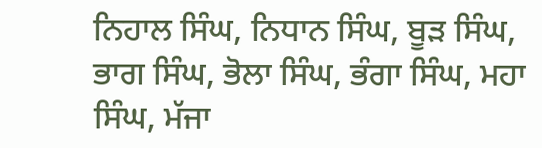ਨਿਹਾਲ ਸਿੰਘ, ਨਿਧਾਨ ਸਿੰਘ, ਬੂੜ ਸਿੰਘ, ਭਾਗ ਸਿੰਘ, ਭੋਲਾ ਸਿੰਘ, ਭੰਗਾ ਸਿੰਘ, ਮਹਾ ਸਿੰਘ, ਮੱਜਾ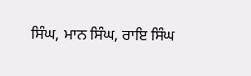ਸਿੰਘ, ਮਾਨ ਸਿੰਘ, ਰਾਇ ਸਿੰਘ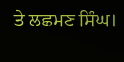ਤੇ ਲਛਮਣ ਸਿੰਘ।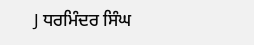J ਧਰਮਿੰਦਰ ਸਿੰਘ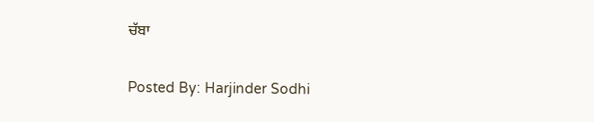ਚੱਬਾ

Posted By: Harjinder Sodhi